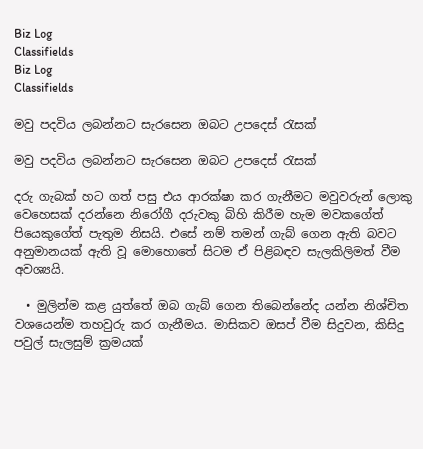Biz Log
Classifields
Biz Log
Classifields

මවු පදවිය ලබන්නට සැරසෙන ඔබට උපදෙස් රැසක්

මවු පදවිය ලබන්නට සැරසෙන ඔබට උපදෙස් රැසක්

දරු ගැබක් හට ගත් පසු එය ආරක්ෂා කර ගැනීමට මවුවරුන් ලොකු වෙහෙසක් දරන්නෙ නිරෝගී දරුවකු බිහි කිරීම හැම මවකගේත් පියෙකුගේත් පැතුම නිසයි. එසේ නම් තමන් ගැබ් ගෙන ඇති බවට අනුමානයක් ඇති වූ මොහොතේ සිටම ඒ පිළිබඳව සැලකිලිමත් වීම අවශ්‍යයි.

  • මුලින්ම කළ යුත්තේ ඔබ ගැබ් ගෙන තිබෙන්නේද යන්න නිශ්චිත වශයෙන්ම තහවුරු කර ගැනීමය. මාසිකව ඔසප් වීම සිදුවන, කිසිදු පවුල් සැලසුම් ක්‍රමයක්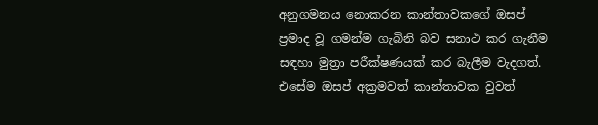අනුගමනය නොකරන කාන්තාවකගේ ඔසප් ප්‍රමාද වූ ගමන්ම ගැබිනි බව සනාථ කර ගැනීම සඳහා මුත්‍රා පරීක්ෂණයක් කර බැලීම වැදගත්. එසේම ඔසප් අක්‍රමවත් කාන්තාවක වුවත්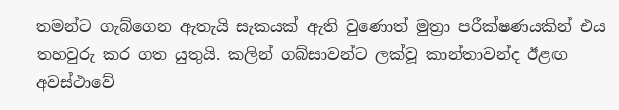තමන්ට ගැබ්ගෙන ඇතැයි සැකයක් ඇති වුණොත් මුත්‍රා පරීක්ෂණයකින් එය තහවුරු කර ගත යුතුයි. කලින් ගබ්සාවන්ට ලක්වූ කාන්තාවන්ද ඊළඟ අවස්ථාවේ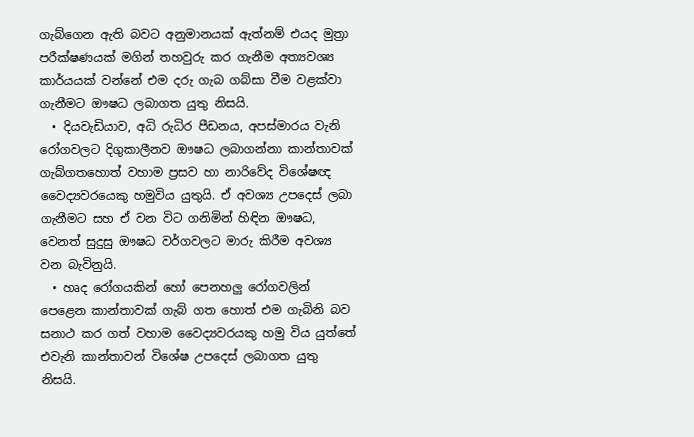ගැබ්ගෙන ඇති බවට අනුමානයක් ඇත්නම් එයද මුත්‍රා පරීක්ෂණයක් මගින් තහවුරු කර ගැනීම අත්‍යවශ්‍ය කාර්යයක් වන්නේ එම දරු ගැබ ගබ්සා වීම වළක්වා ගැනීමට ඖෂධ ලබාගත යුතු නිසයි.
  • දියවැඩියාව, අධි රුධිර පීඩනය, අපස්මාරය වැනි රෝගවලට දිගුකාලීනව ඖෂධ ලබාගන්නා කාන්තාවක් ගැබ්ගතහොත් වහාම ප්‍රසව හා නාරිවේද විශේෂඥ වෛද්‍යවරයෙකු හමුවිය යුතුයි. ඒ අවශ්‍ය උපදෙස් ලබා ගැනීමට සහ ඒ වන විට ගනිමින් හිඳින ඖෂධ, වෙනත් සුදුසු ඖෂධ වර්ගවලට මාරු කිරීම අවශ්‍ය වන බැවිනුයි.
  • හෘද රෝගයකින් හෝ පෙනහලු රෝගවලින් පෙළෙන කාන්තාවක් ගැබ් ගත හොත් එම ගැබිනි බව සනාථ කර ගත් වහාම වෛද්‍යවරයකු හමු විය යුත්තේ එවැනි කාන්තාවන් විශේෂ උපදෙස් ලබාගත යුතු නිසයි.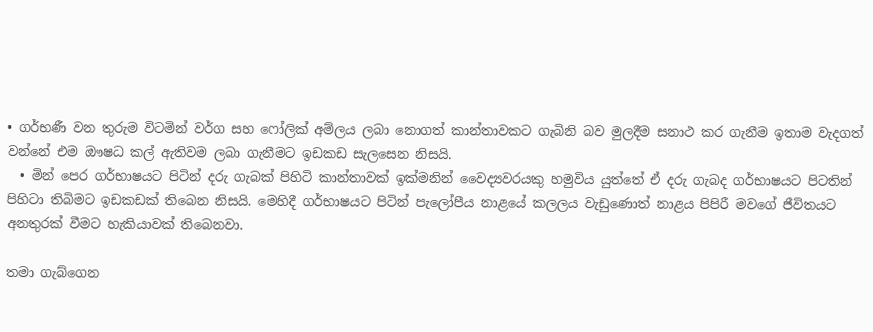• ගර්භණී වන තුරුම විටමින් වර්ග සහ ෆෝලික් අම්ලය ලබා නොගත් කාන්තාවකට ගැබිනි බව මුලදීම සනාථ කර ගැනීම ඉතාම වැදගත් වන්නේ එම ඖෂධ කල් ඇතිවම ලබා ගැනීමට ඉඩකඩ සැලසෙන නිසයි.
  • මින් පෙර ගර්භාෂයට පිටින් දරු ගැබක් පිහිටි කාන්තාවක් ඉක්මනින් වෛද්‍යවරයකු හමුවිය යුත්තේ ඒ දරු ගැබද ගර්භාෂයට පිටතින් පිහිටා තිබිමට ඉඩකඩක් තිබෙන නිසයි. මෙහිදී ගර්භාෂයට පිටින් පැලෝපීය නාළයේ කලලය වැඩුණොත් නාළය පිපිරී මවගේ ජීවිතයට අනතුරක් වීමට හැකියාවක් තිබෙනවා.

තමා ගැබ්ගෙන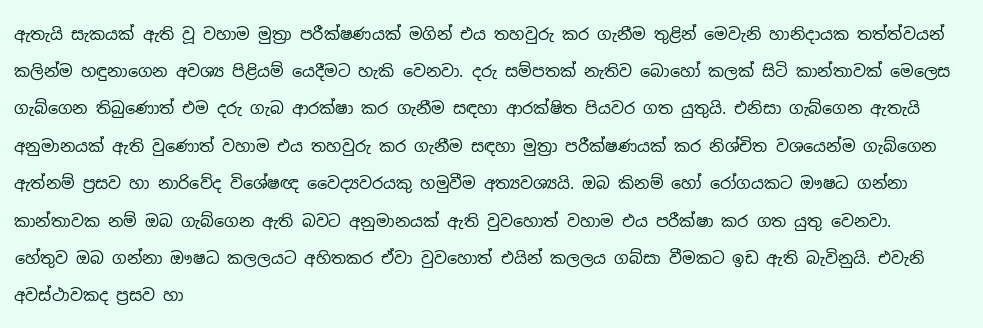ඇතැයි සැකයක් ඇති වූ වහාම මුත්‍රා පරීක්ෂණයක් මගින් එය තහවුරු කර ගැනීම තුළින් මෙවැනි හානිදායක තත්ත්වයන් කලින්ම හඳුනාගෙන අවශ්‍ය පිළියම් යෙදීමට හැකි වෙනවා. දරු සම්පතක් නැතිව බොහෝ කලක් සිටි කාන්තාවක් මෙලෙස ගැබ්ගෙන තිබුණොත් එම දරු ගැබ ආරක්ෂා කර ගැනීම සඳහා ආරක්ෂිත පියවර ගත යුතුයි. එනිසා ගැබ්ගෙන ඇතැයි අනුමානයක් ඇති වුණොත් වහාම එය තහවුරු කර ගැනීම සඳහා මුත්‍රා පරීක්ෂණයක් කර නිශ්චිත වශයෙන්ම ගැබ්ගෙන ඇත්නම් ප්‍රසව හා නාරිවේද විශේෂඥ වෛද්‍යවරයකු හමුවීම අත්‍යවශ්‍යයි. ඔබ කිනම් හෝ රෝගයකට ඖෂධ ගන්නා කාන්තාවක නම් ඔබ ගැබ්ගෙන ඇති බවට අනුමානයක් ඇති වුවහොත් වහාම එය පරීක්ෂා කර ගත යුතු වෙනවා. හේතුව ඔබ ගන්නා ඖෂධ කලලයට අහිතකර ඒවා වුවහොත් එයින් කලලය ගබ්සා වීමකට ඉඩ ඇති බැවිනුයි. එවැනි අවස්ථාවකද ප්‍රසව හා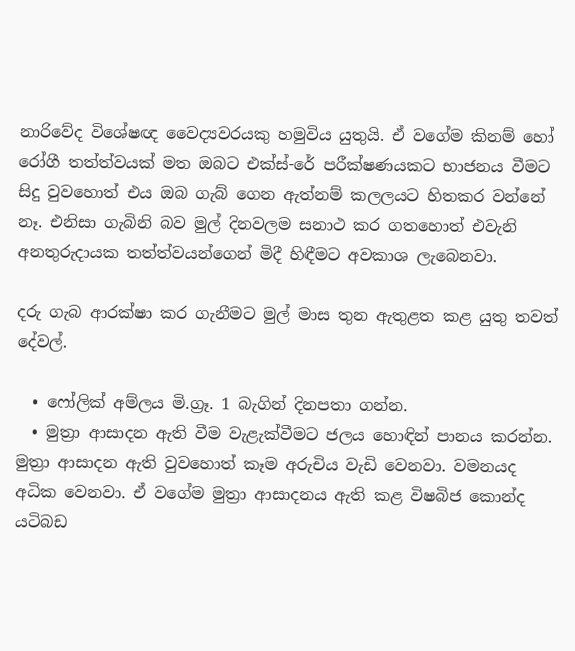නාරිවේද විශේෂඥ වෛද්‍යවරයකු හමුවිය යුතුයි. ඒ වගේම කිනම් හෝ රෝගී තත්ත්වයක් මත ඔබට එක්ස්-රේ පරීක්ෂණයකට භාජනය වීමට සිදු වුවහොත් එය ඔබ ගැබ් ගෙන ඇත්නම් කලලයට හිතකර වන්නේ නෑ. එනිසා ගැබිනි බව මුල් දිනවලම සනාථ කර ගතහොත් එවැනි අනතුරුදායක තත්ත්වයන්ගෙන් මිදී හිඳීමට අවකාශ ලැබෙනවා.

දරු ගැබ ආරක්ෂා කර ගැනීමට මුල් මාස තුන ඇතුළත කළ යුතු තවත් දේවල්.

  • ෆෝලික් අම්ලය මි.ග්‍රෑ. 1 බැගින් දිනපතා ගන්න.
  • මුත්‍රා ආසාදන ඇති වීම වැළැක්වීමට ජලය හොඳින් පානය කරන්න. මුත්‍රා ආසාදන ඇති වුවහොත් කෑම අරුචිය වැඩි වෙනවා. වමනයද අධික වෙනවා. ඒ වගේම මුත්‍රා ආසාදනය ඇති කළ විෂබිජ කොන්ද යටිබඩ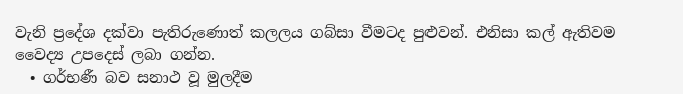වැනි ප්‍රදේශ දක්වා පැතිරුණොත් කලලය ගබ්සා වීමටද පුළුවන්. එනිසා කල් ඇතිවම වෛද්‍ය උපදෙස් ලබා ගන්න.
  • ගර්භණී බව සනාථ වූ මුලදීම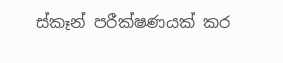ස්කෑන් පරීක්ෂණයක් කර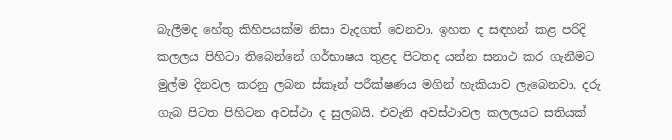බැලීමද හේතු කිහිපයක්ම නිසා වැදගත් වෙනවා. ඉහත ද සඳහන් කළ පරිදි කලලය පිහිටා තිබෙන්නේ ගර්භාෂය තුළද පිටතද යන්න සනාථ කර ගැනීමට මුල්ම දිනවල කරනු ලබන ස්කෑන් පරීක්ෂණය මගින් හැකියාව ලැබෙනවා. දරු ගැබ පිටත පිහිටන අවස්ථා ද සුලබයි. එවැනි අවස්ථාවල කලලයට සතියක්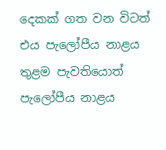දෙකක් ගත වන විටත් එය පැලෝපීය නාළය තුළම පැවතියොත් පැලෝපීය නාළය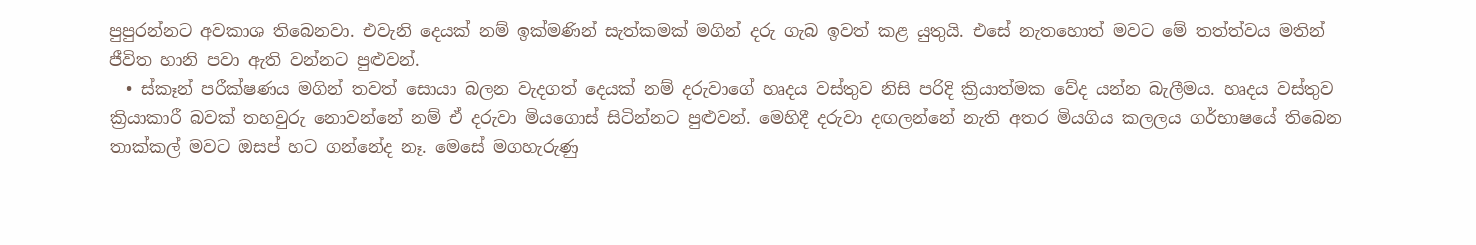පුපුරන්නට අවකාශ තිබෙනවා. එවැනි දෙයක් නම් ඉක්මණින් සැත්කමක් මගින් දරු ගැබ ඉවත් කළ යුතුයි. එසේ නැතහොත් මවට මේ තත්ත්වය මතින් ජීවිත හානි පවා ඇති වන්නට පුළුවන්.
  • ස්කෑන් පරීක්ෂණය මගින් තවත් සොයා බලන වැදගත් දෙයක් නම් දරුවාගේ හෘදය වස්තුව නිසි පරිදි ක්‍රියාත්මක වේද යන්න බැලීමය. හෘදය වස්තුව ක්‍රියාකාරී බවක් තහවුරු නොවන්නේ නම් ඒ දරුවා මියගොස් සිටින්නට පුළුවන්. මෙහිදී දරුවා දඟලන්නේ නැති අතර මියගිය කලලය ගර්භාෂයේ තිබෙන තාක්කල් මවට ඔසප් හට ගන්නේද නෑ. මෙසේ මගහැරුණු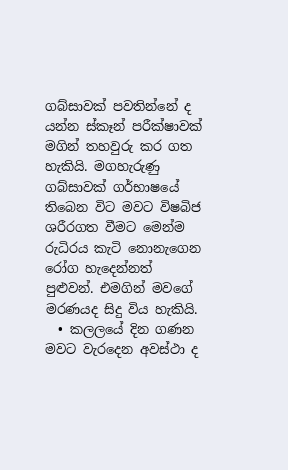ගබ්සාවක් පවතින්නේ ද යන්න ස්කෑන් පරීක්ෂාවක් මගින් තහවුරු කර ගත හැකියි. මගහැරුණු ගබ්සාවක් ගර්භාෂයේ තිබෙන විට මවට විෂබිජ ශරීරගත වීමට මෙන්ම රුධිරය කැටි නොනැගෙන රෝග හැදෙන්නත් පුළුවන්. එමගින් මවගේ මරණයද සිදු විය හැකියි.
  • කලලයේ දින ගණන මවට වැරදෙන අවස්ථා ද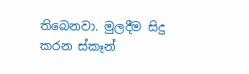තිබෙනවා. මුලදීම සිදු කරන ස්කෑන්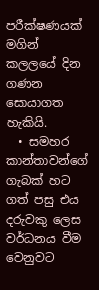පරීක්ෂණයක් මගින් කලලයේ දින ගණන සොයාගත හැකියි.
  • සමහර කාන්තාවන්ගේ ගැබක් හට ගත් පසු එය දරුවකු ලෙස වර්ධනය වීම වෙනුවට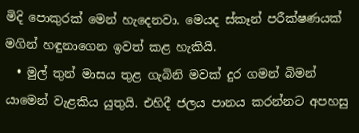මිදි ‍පොකුරක් මෙන් හැදෙනවා. මෙයද ස්කෑන් පරීක්ෂණයක් මගින් හඳුනාගෙන ඉවත් කළ හැකියි.
  • මුල් තුන් මාසය තුළ ගැබිනි මවක් දුර ගමන් බිමන් යාමෙන් වැළකිය යුතුයි. එහිදී ජලය පානය කරන්නට අපහසු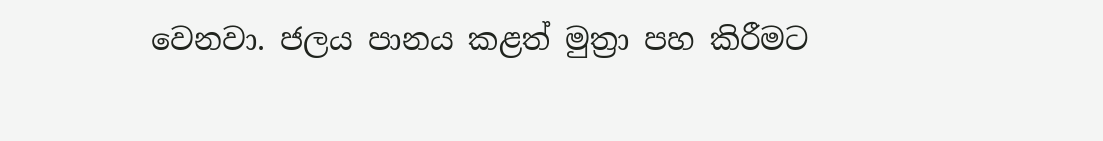වෙනවා. ජලය පානය කළත් මුත්‍රා පහ කිරීමට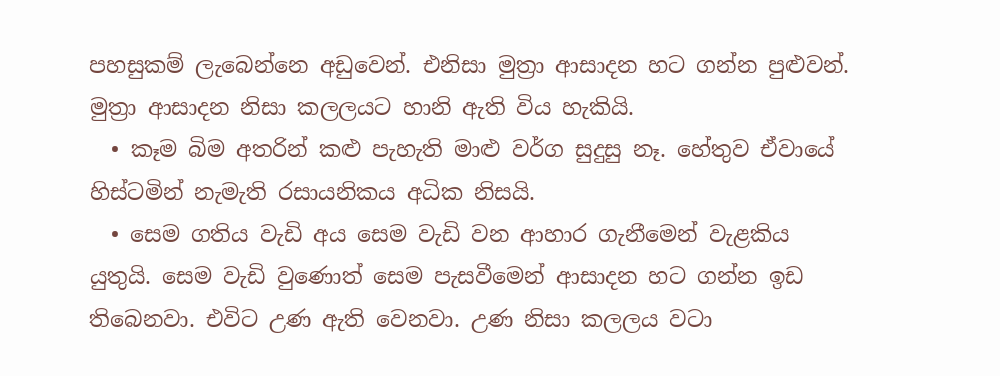පහසුකම් ලැබෙන්නෙ අඩුවෙන්. එනිසා මුත්‍රා ආසාදන හට ගන්න පුළුවන්. මුත්‍රා ආසාදන නිසා කලලයට හානි ඇති විය හැකියි.
  • කෑම බිම අතරින් කළු පැහැති මාළු වර්ග සුදුසු නෑ. හේතුව ඒවායේ හිස්ටමින් නැමැති රසායනිකය අධික නිසයි.
  • සෙම ගතිය වැඩි අය සෙම වැඩි වන ආහාර ගැනීමෙන් වැළකිය යුතුයි. සෙම වැඩි වුණොත් සෙම පැසවීමෙන් ආසාදන හට ගන්න ඉඩ තිබෙනවා. එවිට උණ ඇති වෙනවා. උණ නිසා කලලය වටා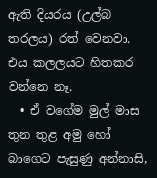ඇති දියරය (උල්බ තරලය) රත් වෙනවා. එය කලලයට හිතකර වන්නෙ නෑ.
  • ඒ වගේම මුල් මාස තුන තුළ අමු හෝ බාගෙට පැසුණු අන්නාසි,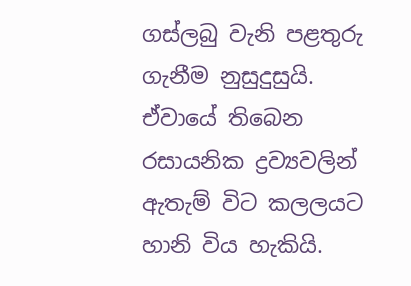ගස්ලබු වැනි පළතුරු ගැනීම නුසුදුසුයි. ඒවායේ තිබෙන රසායනික ද්‍රව්‍යවලින් ඇතැම් විට කලලයට හානි විය හැකියි.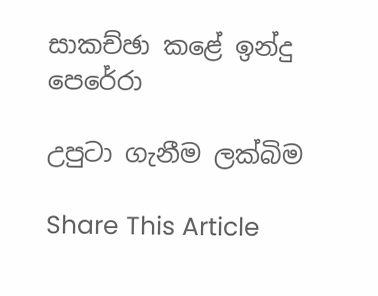සාකච්ඡා කළේ ඉන්දු පෙරේරා

උපුටා ගැනීම ලක්බිම

Share This Article